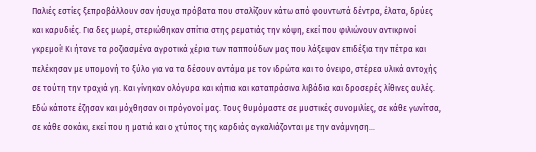Παλιές εστίες ξεπροβάλλουν σαν ήσυχα πρόβατα που σταλίζουν κάτω από φουντωτά δέντρα, έλατα, δρύες και καρυδιές. Για δες μωρέ, στεριώθηκαν σπίτια στης ρεματιάς την κόψη, εκεί που φιλιώνουν αντικρινοί γκρεμοί! Κι ήτανε τα ροζιασμένα αγροτικά χέρια των παππούδων μας που λάξεψαν επιδέξια την πέτρα και πελέκησαν με υπομονή το ξύλο για να τα δέσουν αντάμα με τον ιδρώτα και το όνειρο, στέρεα υλικά αντοχής σε τούτη την τραχιά γη. Και γίνηκαν ολόγυρα και κήπια και καταπράσινα λιβάδια και δροσερές λίθινες αυλές. Εδώ κάποτε έζησαν και μόχθησαν οι πρόγονοί μας. Τους θυμόμαστε σε μυστικές συνομιλίες, σε κάθε γωνίτσα, σε κάθε σοκάκι, εκεί που η ματιά και ο χτύπος της καρδιάς αγκαλιάζονται με την ανάμνηση...